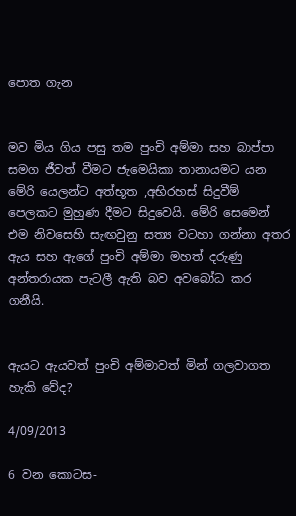පොත ගැන


මව මිය ගිය පසු තම පුංචි අම්මා සහ බාප්පා සමග ජීවත් වීමට ජැමෙයිකා තානායමට යන මේරි යෙලන්ට අත්භූත ,අභිරහස් සිදුවීම් පෙලකට මුහුණ දීමට සිදුවෙයි. මේරි සෙමෙන් එම නිවසෙහි සැඟවුනු සත්‍ය වටහා ගන්නා අතර ඇය සහ ඇගේ පුංචි අම්මා මහත් දරුණු අන්තරායක පැටලී ඇති බව අවබෝධ කර ගනීයි.


ඇයට ඇයවත් පුංචි අම්මාවත් මින් ගලවාගත හැකි වේද?

4/09/2013

6 වන කොටස-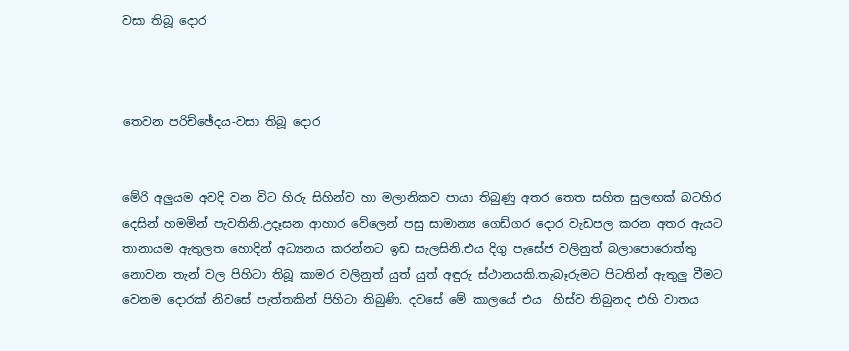වසා තිබූ දොර



තෙවන පරිච්ඡේදය-වසා තිබූ දොර


මේරි අලුයම අවදි වන විට හිරු සිහින්ව හා මලානිකව පායා තිබුණු අතර තෙත සහිත සුලඟක් බටහිර දෙසින් හමමින් පැවතිනි.උදෑසන ආහාර වේලෙන් පසු සාමාන්‍ය ගෙඩ්ගර දොර වැඩපල කරන අතර ඇයට තානායම ඇතුලත හොදින් අධ්‍යනය කරන්නට ඉඩ සැලසිනි.එය දිගු පැසේජ වලිනුත් බලාපොරොත්තු නොවන තැන් වල පිහිටා තිබූ කාමර වලිනුත් යුත් යුත් අඳුරු ස්ථානයකි.තැබෑරුමට පිටතින් ඇතුලු වීමට වෙනම දොරක් නිවසේ පැත්තකින් පිහිටා තිබුණි. දවසේ මේ කාලයේ එය  හිස්ව තිබුනද එහි වාතය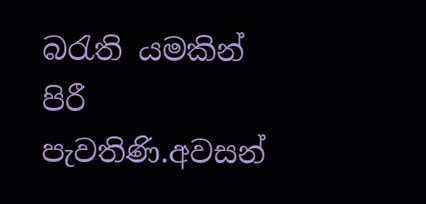බරැති යමකින් පිරී පැවතිණි.අවසන්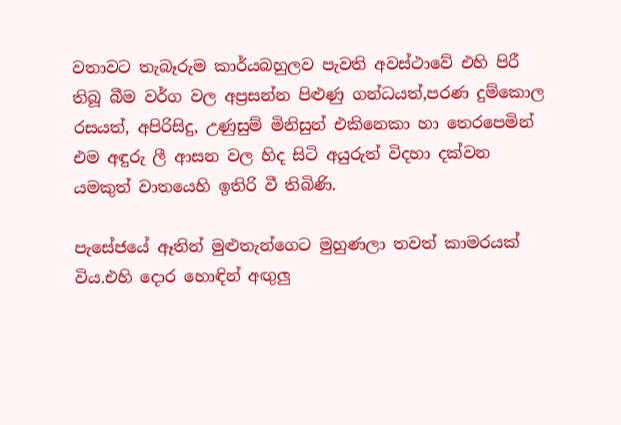වතාවට තැබෑරුම කාර්යබහුලව පැවති අවස්ථාවේ එහි පිරී තිබූ බීම වර්ග වල අප්‍රසන්න පිළුණු ගන්ධයත්,පරණ දුම්කොල රසයත්, අපිරිසිදු, උණුසුම් මිනිසුන් එකිනෙකා හා තෙරපෙමින් එම අඳුරු ලී ආසන වල හිද සිටි අයුරුත් විදහා දක්වන යමකුත් වාතයෙහි ඉතිරි වී තිබිණි.

පැසේජයේ ඈතින් මුළුතැන්ගෙට මුහුණලා තවත් කාමරයක් විය.එහි දොර හොඳින් අඟුලු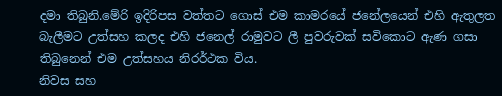දමා තිබුනි.මේරි ඉදිරිපස වත්තට ගොස් එම කාමරයේ ජනේලයෙන් එහි ඇතුලත බැලීමට උත්සහ කලද එහි ජනෙල් රාමුවට ලී පුවරුවක් සවිකොට ඇණ ගසා තිබුනෙන් එම උත්සහය නිරර්ථක විය.
නිවස සහ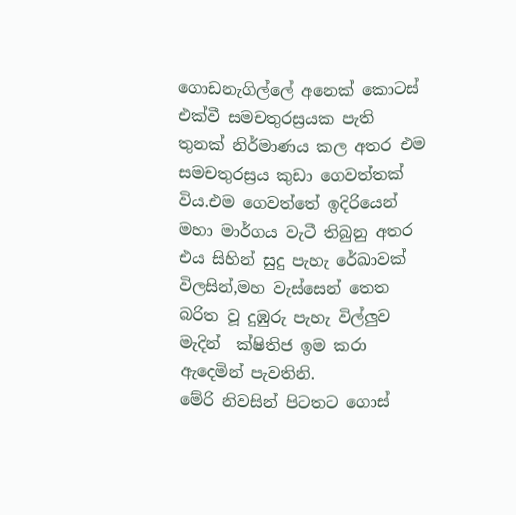ගොඩනැගිල්ලේ අනෙක් කොටස් එක්වී සමචතුරස්‍රයක පැති තුනක් නිර්මාණය කල අතර එම සමචතුරස්‍රය කුඩා ගෙවත්තක් විය.එම ගෙවත්තේ ඉදිරියෙන් මහා මාර්ගය වැටී තිබුනු අතර එය සිහින් සුදු පැහැ රේඛාවක් විලසින්,මහ වැස්සෙන් තෙත බරිත වූ දුඹුරු පැහැ විල්ලුව මැදින්  ක්ෂිතිජ ඉම කරා ඇදෙමින් පැවතිනි.
මේරි නිවසින් පිටතට ගොස්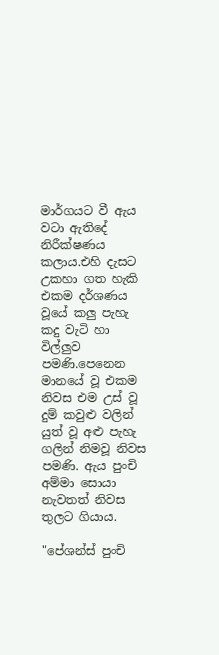මාර්ගයට වී ඇය වටා ඇතිදේ නිරීක්ෂණය කලාය.එහි දැසට උකහා ගත හැකි එකම දර්ශණය වූයේ කලු පැහැ කදු වැටි හා විල්ලුව පමණි.පෙනෙන මානයේ වූ එකම නිවස එම උස් වූ දුම් කවුළු වලින් යුත් වූ අළු පැහැ ගලින් නිමවූ නිවස පමණි. ඇය පුංචි අම්මා සොයා නැවතත් නිවස තුලට ගියාය.

"පේශන්ස් පුංචි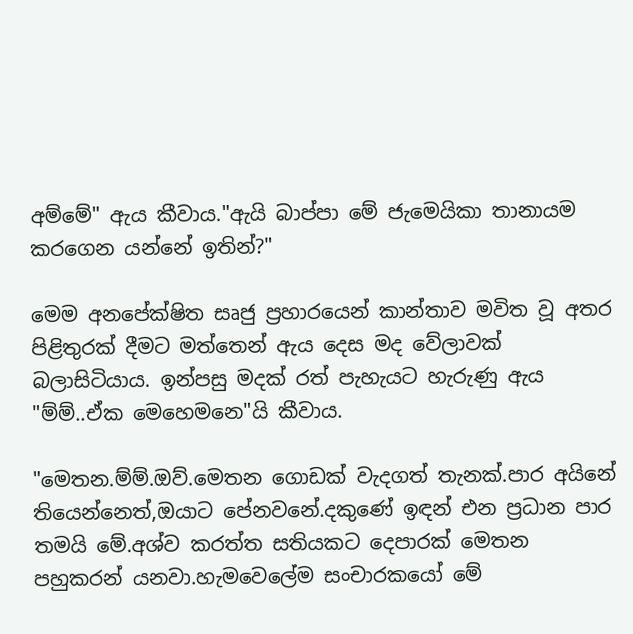අම්මේ" ඇය කීවාය."ඇයි බාප්පා මේ ජැමෙයිකා තානායම කරගෙන යන්නේ ඉතින්?"

මෙම අනපේක්ෂිත සෘජු ප්‍රහාරයෙන් කාන්තාව මවිත වූ අතර පිළිතුරක් දීමට මත්තෙන් ඇය දෙස මද වේලාවක් බලාසිටියාය. ඉන්පසු මදක් රත් පැහැයට හැරුණු ඇය "ම්ම්..ඒක මෙහෙමනෙ"යි කීවාය.

"මෙතන.ම්ම්.ඔව්.මෙතන ගොඩක් වැදගත් තැනක්.පාර අයිනේ තියෙන්නෙත්,ඔයාට පේනවනේ.දකුණේ ඉඳන් එන ප්‍රධාන පාර තමයි මේ.අශ්ව කරත්ත සතියකට දෙපාරක් මෙතන පහුකරන් යනවා.හැමවෙලේම සංචාරකයෝ මේ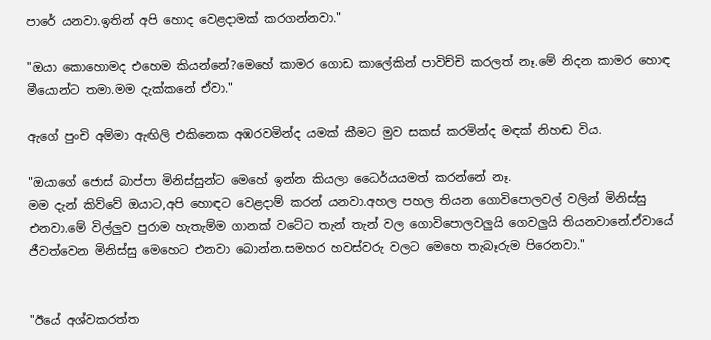පාරේ යනවා.ඉතින් අපි හොද වෙළදාමක් කරගන්නවා."

"ඔයා කොහොමද එහෙම කියන්නේ?මෙහේ කාමර ගොඩ කාලේකින් පාවිච්චි කරලත් නෑ.මේ නිදන කාමර හොඳ මීයොන්ට තමා.මම දැක්කනේ ඒවා."

ඇගේ පුංචි අම්මා ඇඟිලි එකිනෙක අඹරවමින්ද යමක් කීමට මුව සකස් කරමින්ද මඳක් නිහඬ විය.

"ඔයාගේ ජොස් බාප්පා මිනිස්සුන්ට මෙහේ ඉන්න කියලා ධෛර්යයමත් කරන්නේ නෑ.
මම දැන් කිව්වේ ඔයාට,අපි හොඳට වෙළදාම් කරන් යනවා.අහල පහල තියන ගොවිපොලවල් වලින් මිනිස්සු එනවා.මේ විල්ලුව පුරාම හැතැම්ම ගානක් වටේට තැන් තැන් වල ගොවිපොලවලුයි ගෙවලුයි තියනවානේ.ඒවායේ ජීවත්වෙන මිනිස්සු මෙහෙට එනවා බොන්න.සමහර හවස්වරු වලට මෙහෙ තැබෑරුම පිරෙනවා."


"ඊයේ අශ්වකරත්ත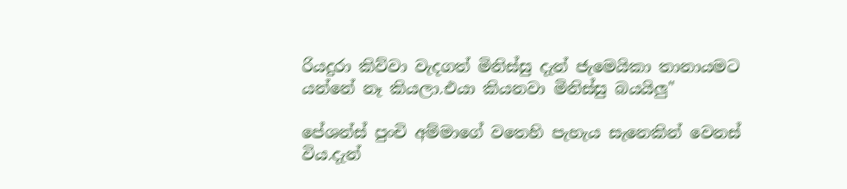රියදුරා කිව්වා වැදගත් මිනිස්සු දැන් ජැමෙයිකා තානායමට යන්නේ නෑ කියලා.එයා කියනවා මිනිස්සු බයයිලු"

පේශන්ස් පුංචි අම්මාගේ වතෙහි පැහැය සැනෙකින් වෙනස් විය.දැන්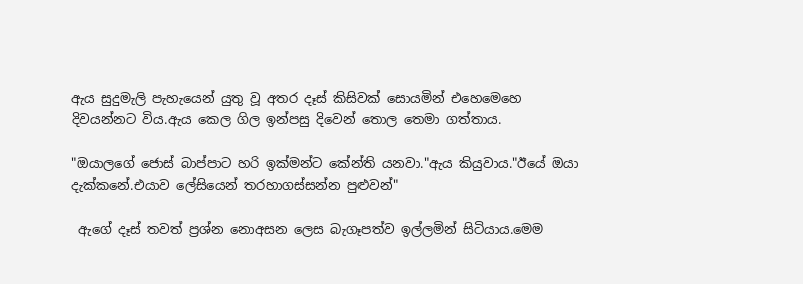ඇය සුදුමැලි පැහැයෙන් යුතු වූ අතර දෑස් කිසිවක් සොයමින් එහෙමෙහෙ දිවයන්නට විය.ඇය කෙල ගිල ඉන්පසු දිවෙන් තොල තෙමා ගත්තාය.

"ඔයාලගේ ජොස් බාප්පාට හරි ඉක්මන්ට කේන්ති යනවා."ඇය කියුවාය."ඊයේ ඔයා දැක්කනේ.එයාව ලේසියෙන් තරහාගස්සන්න පුළුවන්"

 ඇගේ දෑස් තවත් ප්‍රශ්න නොඅසන ලෙස බැගෑපත්ව ඉල්ලමින් සිටියාය.මෙම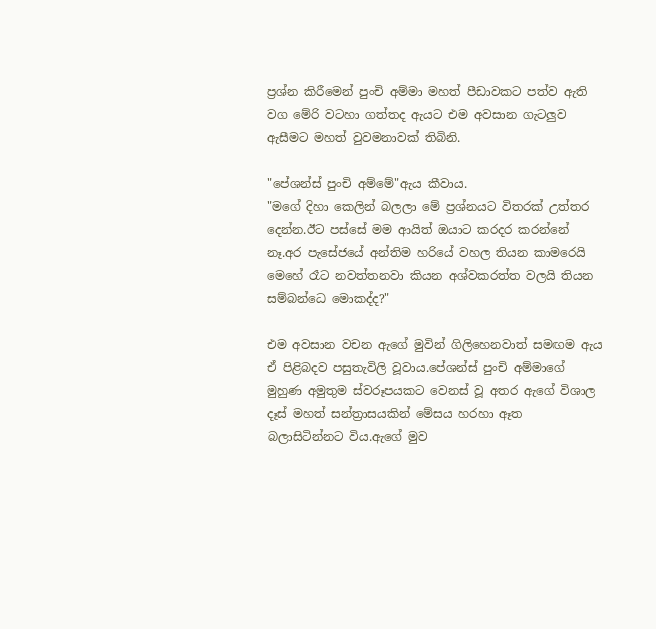ප්‍රශ්න කිරීමෙන් පුංචි අම්මා මහත් පීඩාවකට පත්ව ඇති වග මේරි වටහා ගත්තද ඇයට එම අවසාන ගැටලුව ඇසීමට මහත් වුවමනාවක් තිබිනි.

"පේශන්ස් පුංචි අම්මේ"ඇය කීවාය.
"මගේ දිහා කෙලින් බලලා මේ ප්‍රශ්නයට විතරක් උත්තර දෙන්න.ඊට පස්සේ මම ආයිත් ඔයාට කරදර කරන්නේ නෑ.අර පැසේජයේ අන්තිම හරියේ වහල තියන කාමරෙයි මෙහේ රෑට නවත්තනවා කියන අශ්වකරත්ත වලයි තියන සම්බන්ධෙ මොකද්ද?"

එම අවසාන වචන ඇගේ මුවින් ගිලිහෙනවාත් සමඟම ඇය ඒ පිළිබදව පසුතැවිලි වූවාය.පේශන්ස් පුංචි අම්මාගේ මුහුණ අමුතුම ස්වරූපයකට වෙනස් වූ අතර ඇගේ විශාල දෑස් මහත් සන්ත්‍රාසයකින් මේසය හරහා ඈත බලාසිටින්නට විය.ඇගේ මුව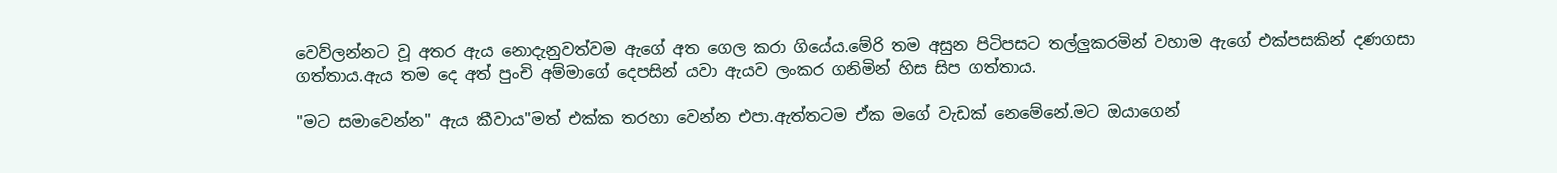වෙව්ලන්නට වූ අතර ඇය නොදැනුවත්වම ඇගේ අත ගෙල කරා ගියේය.මේරි තම අසුන පිටිපසට තල්ලුකරමින් වහාම ඇගේ එක්පසකින් දණගසා ගත්තාය.ඇය තම දෙ අත් පුංචි අම්මාගේ දෙපසින් යවා ඇයව ලංකර ගනිමින් හිස සිප ගත්තාය.

"මට සමාවෙන්න" ඇය කීවාය"මත් එක්ක තරහා වෙන්න එපා.ඇත්තටම ඒක මගේ වැඩක් නෙමේනේ.මට ඔයාගෙන්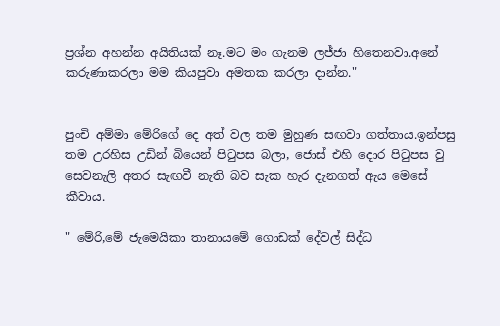ප්‍රශ්න අහන්න අයිතියක් නෑ.මට මං ගැනම ලජ්ජා හිතෙනවා.අනේ කරුණාකරලා මම කියපුවා අමතක කරලා දාන්න."


පුංචි අම්මා මේරිගේ දෙ අත් වල තම මුහුණ සඟවා ගත්තාය.ඉන්පසු තම උරහිස උඩින් බියෙන් පිටුපස බලා, ජොස් එහි දොර පිටුපස වු සෙවනැලි අතර සැඟවී නැති බව සැක හැර දැනගත් ඇය මෙසේ කීවාය.

" මේරි,මේ ජැමෙයිකා තානායමේ ගොඩක් දේවල් සිද්ධ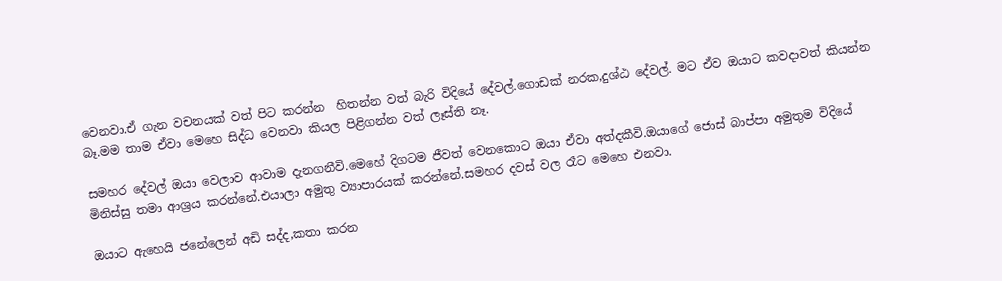වෙනවා.ඒ ගැන වචනයක් වත් පිට කරන්න  හිතන්න වත් බැරි විදියේ දේවල්.ගොඩක් නරක,දුශ්ඨ දේවල්. මට ඒව ඔයාට කවදාවත් කියන්න බෑ.මම තාම ඒවා මෙහෙ සිද්ධ වෙනවා කියල පිළිගන්න වත් ලෑස්ති නෑ.

සමහර දේවල් ඔයා වෙලාව ආවාම දැනගනීවි.මෙහේ දිගටම ජීවත් වෙනකොට ඔයා ඒවා අත්දකීවි.ඔයාගේ ජොස් බාප්පා අමුතුම විදියේ මිනිස්සු තමා ආශ්‍රය කරන්නේ.එයාලා අමුතු ව්‍යාපාරයක් කරන්නේ.සමහර දවස් වල රෑට මෙහෙ එනවා.

ඔයාට ඇහෙයි ජනේලෙන් අඩි සද්ද,කතා කරන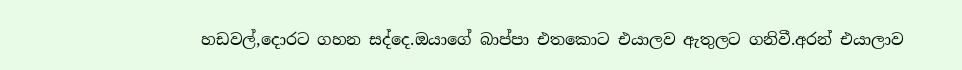හඩවල්,දොරට ගහන සද්දෙ.ඔයාගේ බාප්පා එතකොට එයාලව ඇතුලට ගනිවී.අරන් එයාලාව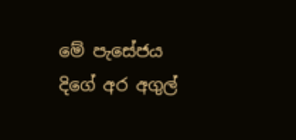මේ පැසේජය දිගේ අර අගුල්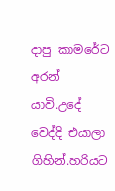දාපු කාමරේට අරන් යාවි.උදේ වෙද්දි එයාලා ගිහින්.හරියට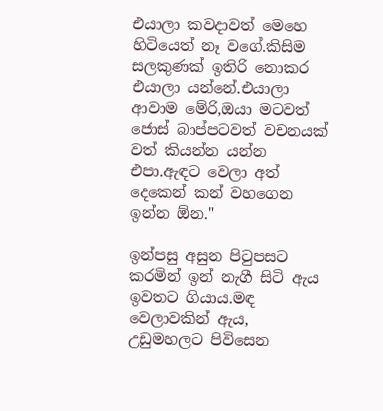එයාලා කවදාවත් මෙහෙ හිටියෙත් නෑ වගේ.කිසිම සලකුණක් ඉතිරි නොකර එයාලා යන්නේ.එයාලා ආවාම මේරි,ඔයා මටවත් ජොස් බාප්පටවත් වචනයක් වත් කියන්න යන්න එපා.ඇඳට වෙලා අත් දෙකෙන් කන් වහගෙන ඉන්න ඕන."

ඉන්පසු අසුන පිටුපසට කරමින් ඉන් නැගී සිටි ඇය ඉවතට ගියාය.මඳ වෙලාවකින් ඇය, උඩුමහලට පිවිසෙන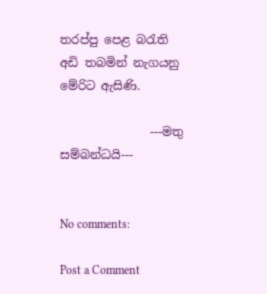තරප්පු පෙළ බරැති අඩි තබමින් නැගයනු මේරිට ඇසිණි.

               ---මතු සම්බන්ධයි---


No comments:

Post a Comment